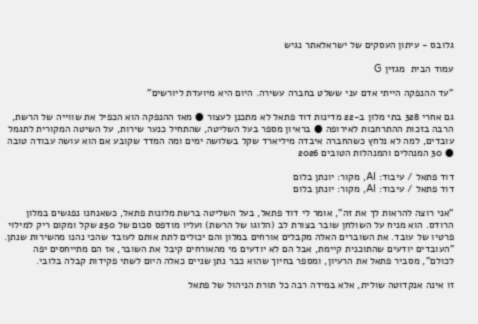גלובס - עיתון העסקים של ישראלאתר נגיש

עמוד הבית  מגזין G

"עד ההנפקה הייתי אדם עני ששלט בחברה עשירה. היום היא מיועדת ליורשים"

גם אחרי 328 בתי מלון ב-22 מדינות דוד פתאל לא מתכנן לעצור ● מאז ההנפקה הוא הכפיל את שווייה של הרשת, הרבה בזכות ההתרחבות לאירופה ● בראיון מספר בעל השליטה, שהתחיל כנער שירות, על השיטה המקורית לתגמל עובדים, למה לא נלחץ כשהחברה איבדה מיליארד שקל בשלושה ימים ומה המדד שקובע אם הוא עושה עבודה טובה ● 30 המנהלים והמנהלות הטובים 2026

דוד פתאל / עיבוד: AI, מקור: יונתן בלום
דוד פתאל / עיבוד: AI, מקור: יונתן בלום

"אני רוצה להראות לך את זה", אומר לי דוד פתאל, בעל השליטה ברשת מלונות פתאל, כשאנחנו נפגשים במלון הרודס. הוא מניח על השולחן שובר בצורת לב (הלוגו של הרשת) ועליו מודפס סכום של 250 שקל ומקום ריק למילוי פרטיו של עובד. את השוברים האלה מקבלים אורחים במלון והם יכולים לתת אותם לעובד שהכי נהנו מהשירות שנתן. "העובדים יודעים שהתוכנית קיימת, אבל הם לא יודעים מי מהאורחים קיבל את השובר, אז הם מתייחסים יפה לכולם", מסביר פתאל את הרעיון, ומספר בחיוך שהוא כבר נתן שניים כאלה היום לשתי פקידות קבלה בלובי.

זו אינה אנקדוטה שולית, אלא במידה רבה כל תורת הניהול של פתאל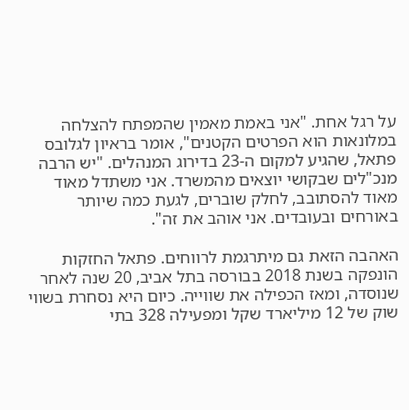על רגל אחת. "אני באמת מאמין שהמפתח להצלחה במלונאות הוא הפרטים הקטנים", אומר בראיון לגלובס פתאל, שהגיע למקום ה-23 בדירוג המנהלים. "יש הרבה מנכ"לים שבקושי יוצאים מהמשרד. אני משתדל מאוד מאוד להסתובב, לחלק שוברים, לגעת כמה שיותר באורחים ובעובדים. אני אוהב את זה".

האהבה הזאת גם מיתרגמת לרווחים. פתאל החזקות הונפקה בשנת 2018 בבורסה בתל אביב, 20 שנה לאחר שנוסדה, ומאז הכפילה את שווייה. כיום היא נסחרת בשווי שוק של 12 מיליארד שקל ומפעילה 328 בתי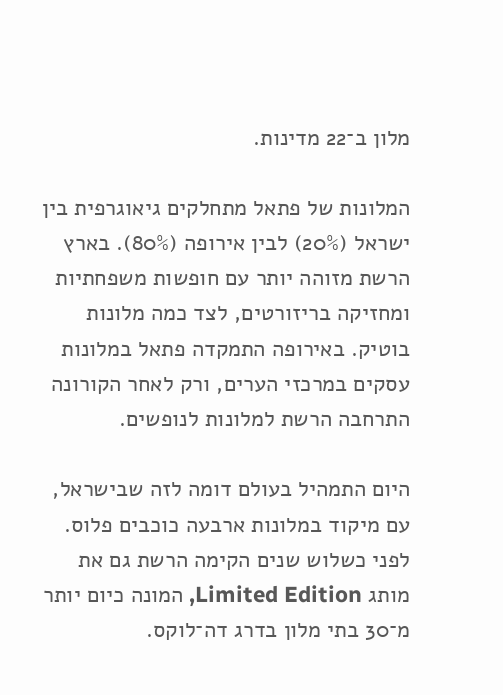מלון ב־22 מדינות.

המלונות של פתאל מתחלקים גיאוגרפית בין ישראל (20%) לבין אירופה (80%). בארץ הרשת מזוהה יותר עם חופשות משפחתיות ומחזיקה בריזורטים, לצד כמה מלונות בוטיק. באירופה התמקדה פתאל במלונות עסקים במרכזי הערים, ורק לאחר הקורונה התרחבה הרשת למלונות לנופשים.

היום התמהיל בעולם דומה לזה שבישראל, עם מיקוד במלונות ארבעה כוכבים פלוס. לפני כשלוש שנים הקימה הרשת גם את מותג Limited Edition, המונה כיום יותר מ־30 בתי מלון בדרג דה־לוקס.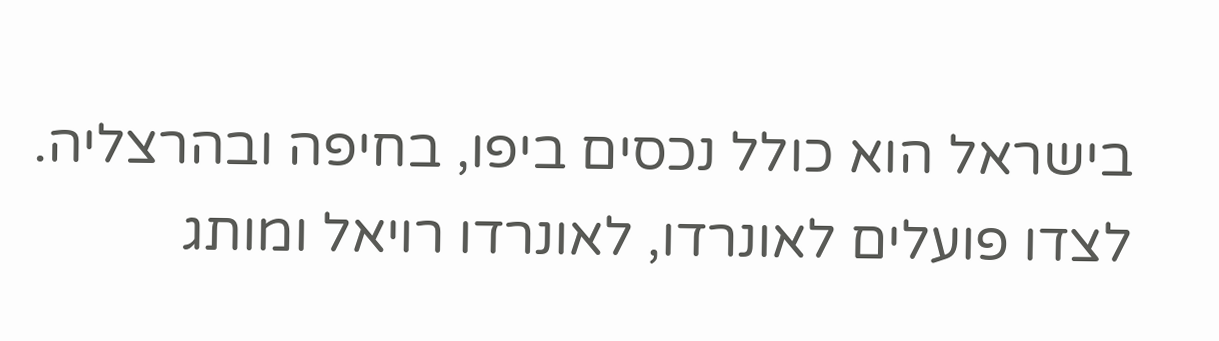בישראל הוא כולל נכסים ביפו, בחיפה ובהרצליה. לצדו פועלים לאונרדו, לאונרדו רויאל ומותג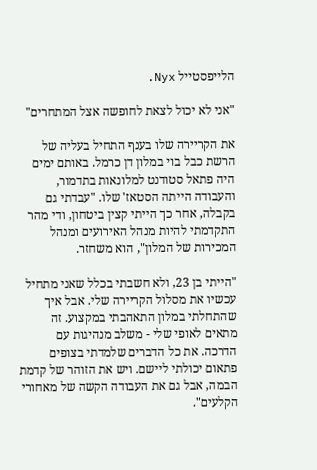הלייפסטייל Nyx.

"אני לא יכול לצאת לחופשה אצל המתחרים"

את הקריירה שלו בענף התחיל בעליה של הרשת כבל בוי במלון דן כרמל. באותם ימים היה פתאל סטודנט למלונאות בתדמור, והעבודה הייתה הסטאז' שלו. "עבדתי גם בקבלה, אחר כך הייתי קצין ביטחון, ודי מהר התקדמתי להיות מנהל האירועים ומנהל המכירות של המלון", הוא משחזר.

"הייתי בן 23, ולא חשבתי בכלל שאני מתחיל עכשיו את מסלול הקריירה שלי. אבל איך שהתחלתי במלון התאהבתי במקצוע. זה מתאים לאופי שלי - משלב מנהיגות עם הדרכה. את כל הדברים שלמדתי בצופים פתאום יכולתי ליישם. ויש את הזוהר של קדמת הבמה, אבל גם את העבודה הקשה של מאחורי הקלעים".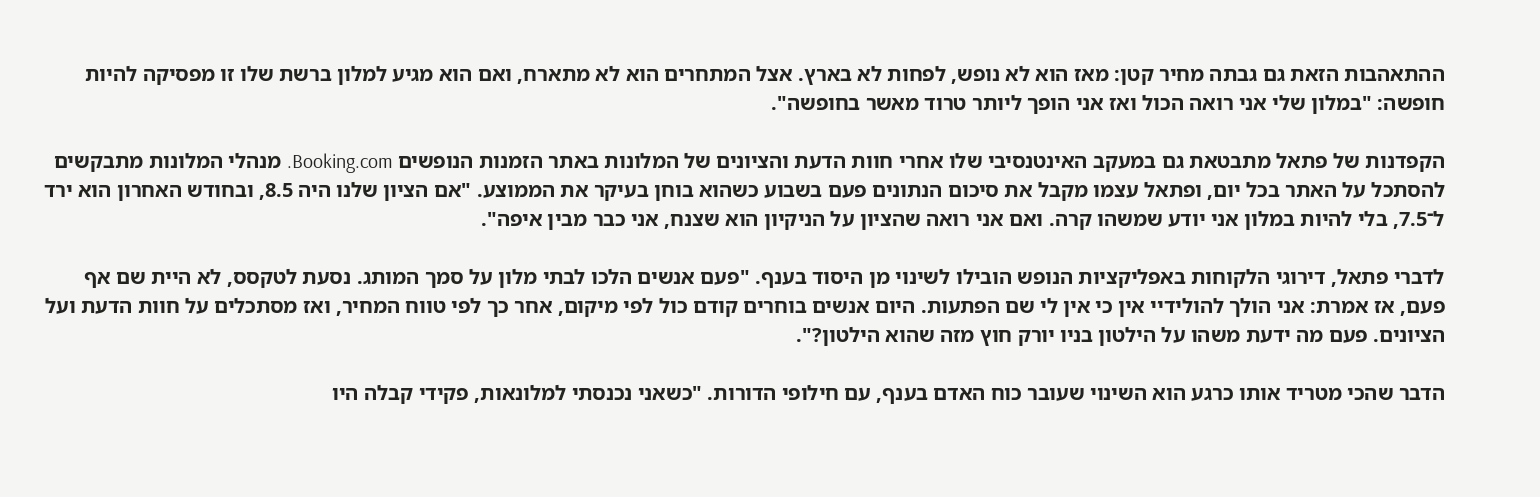ההתאהבות הזאת גם גבתה מחיר קטן: מאז הוא לא נופש, לפחות לא בארץ. אצל המתחרים הוא לא מתארח, ואם הוא מגיע למלון ברשת שלו זו מפסיקה להיות חופשה: "במלון שלי אני רואה הכול ואז אני הופך ליותר טרוד מאשר בחופשה".

הקפדנות של פתאל מתבטאת גם במעקב האינטנסיבי שלו אחרי חוות הדעת והציונים של המלונות באתר הזמנות הנופשים Booking.com. מנהלי המלונות מתבקשים להסתכל על האתר בכל יום, ופתאל עצמו מקבל את סיכום הנתונים פעם בשבוע כשהוא בוחן בעיקר את הממוצע. "אם הציון שלנו היה 8.5, ובחודש האחרון הוא ירד ל־7.5, בלי להיות במלון אני יודע שמשהו קרה. ואם אני רואה שהציון על הניקיון הוא שצנח, אני כבר מבין איפה".

לדברי פתאל, דירוגי הלקוחות באפליקציות הנופש הובילו לשינוי מן היסוד בענף. "פעם אנשים הלכו לבתי מלון על סמך המותג. נסעת לטקסס, לא היית שם אף פעם, אז אמרת: אני הולך להולידיי אין כי אין לי שם הפתעות. היום אנשים בוחרים קודם כול לפי מיקום, אחר כך לפי טווח המחיר, ואז מסתכלים על חוות הדעת ועל הציונים. פעם מה ידעת משהו על הילטון בניו יורק חוץ מזה שהוא הילטון?".

הדבר שהכי מטריד אותו כרגע הוא השינוי שעובר כוח האדם בענף, עם חילופי הדורות. "כשאני נכנסתי למלונאות, פקידי קבלה היו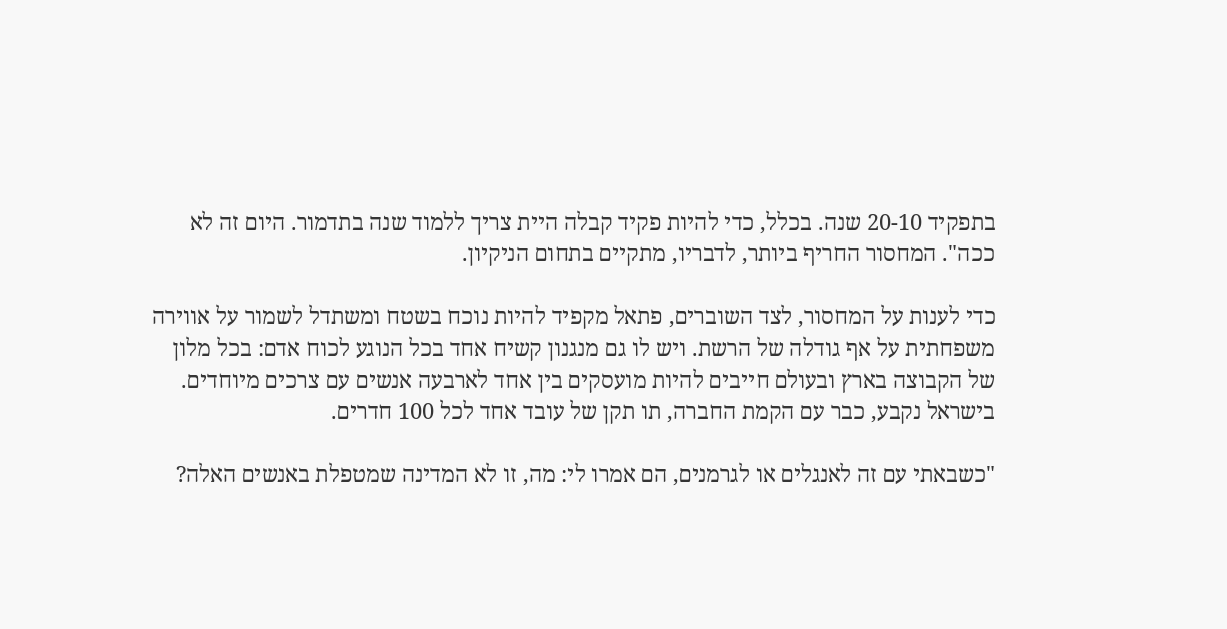בתפקיד 20-10 שנה. בכלל, כדי להיות פקיד קבלה היית צריך ללמוד שנה בתדמור. היום זה לא ככה". המחסור החריף ביותר, לדבריו, מתקיים בתחום הניקיון.

כדי לענות על המחסור, לצד השוברים, פתאל מקפיד להיות נוכח בשטח ומשתדל לשמור על אווירה משפחתית על אף גודלה של הרשת. ויש לו גם מנגנון קשיח אחד בכל הנוגע לכוח אדם: בכל מלון של הקבוצה בארץ ובעולם חייבים להיות מועסקים בין אחד לארבעה אנשים עם צרכים מיוחדים. בישראל נקבע, כבר עם הקמת החברה, תו תקן של עובד אחד לכל 100 חדרים.

"כשבאתי עם זה לאנגלים או לגרמנים, הם אמרו לי: מה, זו לא המדינה שמטפלת באנשים האלה?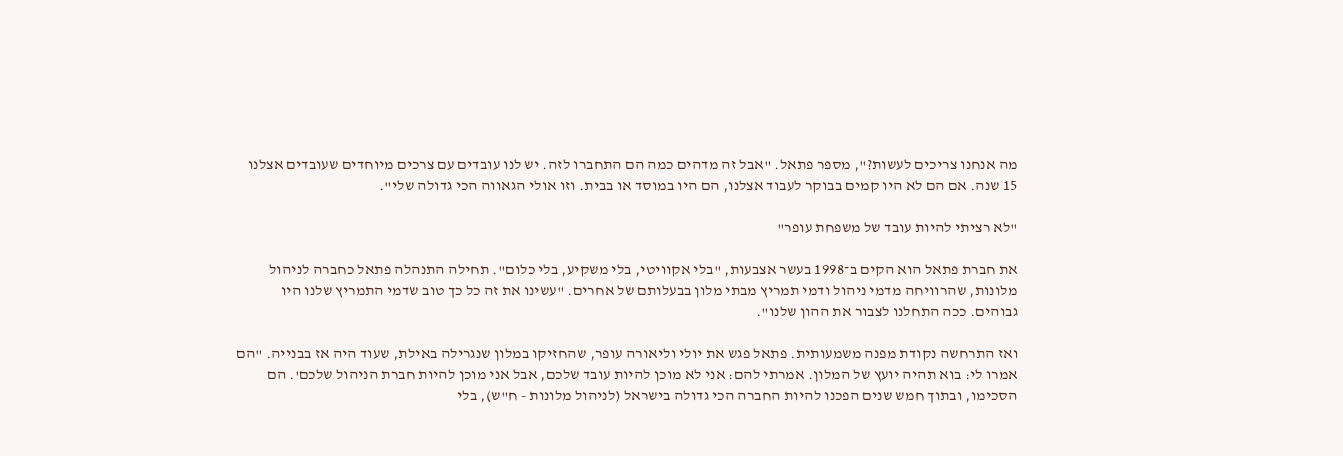מה אנחנו צריכים לעשות?", מספר פתאל. "אבל זה מדהים כמה הם התחברו לזה. יש לנו עובדים עם צרכים מיוחדים שעובדים אצלנו 15 שנה. אם הם לא היו קמים בבוקר לעבוד אצלנו, הם היו במוסד או בבית. וזו אולי הגאווה הכי גדולה שלי".

"לא רציתי להיות עובד של משפחת עופר"

את חברת פתאל הוא הקים ב־1998 בעשר אצבעות, "בלי אקוויטי, בלי משקיע, בלי כלום". תחילה התנהלה פתאל כחברה לניהול מלונות, שהרוויחה מדמי ניהול ודמי תמריץ מבתי מלון בבעלותם של אחרים. "עשינו את זה כל כך טוב שדמי התמריץ שלנו היו גבוהים. ככה התחלנו לצבור את ההון שלנו".

ואז התרחשה נקודת מפנה משמעותית. פתאל פגש את יולי וליאורה עופר, שהחזיקו במלון שנגרילה באילת, שעוד היה אז בבנייה. "הם אמרו לי: בוא תהיה יועץ של המלון. אמרתי להם: אני לא מוכן להיות עובד שלכם, אבל אני מוכן להיות חברת הניהול שלכם'. הם הסכימו, ובתוך חמש שנים הפכנו להיות החברה הכי גדולה בישראל (לניהול מלונות - ח"ש), בלי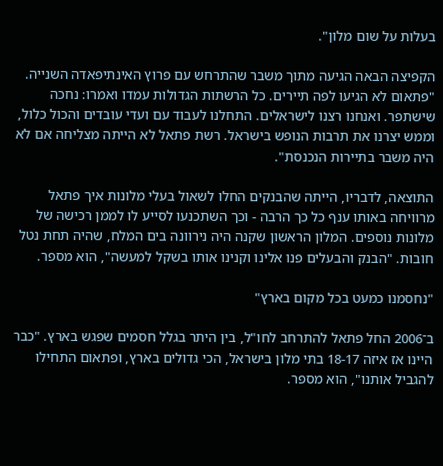בעלות על שום מלון".

הקפיצה הבאה הגיעה מתוך משבר שהתרחש עם פרוץ האינתיפאדה השנייה. "פתאום לא הגיעו לפה תיירים. כל הרשתות הגדולות עמדו ואמרו: נחכה שישתפר. ואנחנו רצנו לישראלים. התחלנו לעבוד עם ועדי עובדים והכול כלול, וממש יצרנו את תרבות הנופש בישראל. רשת פתאל לא הייתה מצליחה אם לא היה משבר בתיירות הנכנסת".

התוצאה, לדבריו, הייתה שהבנקים החלו לשאול בעלי מלונות איך פתאל מרוויחה באותו ענף כל כך הרבה - וכך השתכנעו לסייע לו לממן רכישה של מלונות נוספים. המלון הראשון שקנה היה נירוונה בים המלח, שהיה תחת נטל חובות. "הבנק והבעלים פנו אלינו וקנינו אותו בשקל למעשה", הוא מספר.

"נחסמנו כמעט בכל מקום בארץ"

ב־2006 החל פתאל להתרחב לחו"ל, בין היתר בגלל חסמים שפגש בארץ. "כבר היינו אז איזה 18-17 בתי מלון בישראל, הכי גדולים בארץ, ופתאום התחילו להגביל אותנו", הוא מספר.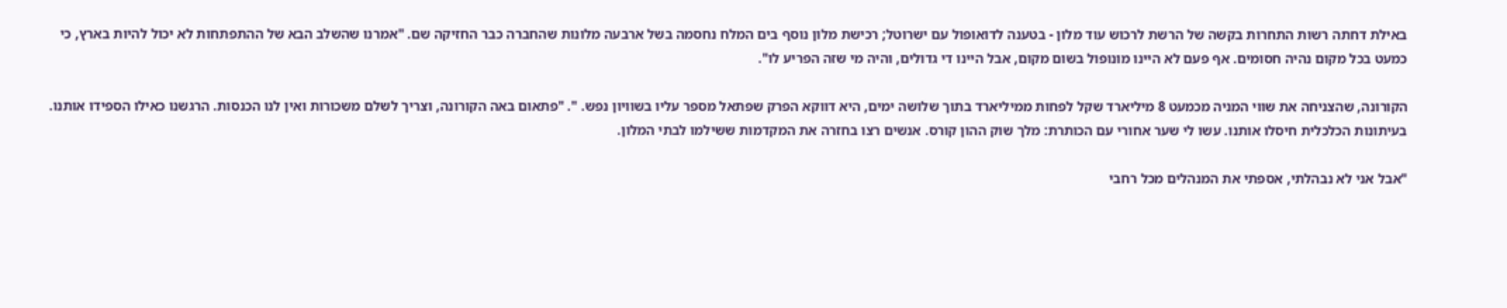באילת דחתה רשות התחרות בקשה של הרשת לרכוש עוד מלון - בטענה לדואופול עם ישרוטל; רכישת מלון נוסף בים המלח נחסמה בשל ארבעה מלונות שהחברה כבר החזיקה שם. "אמרנו שהשלב הבא של ההתפתחות לא יכול להיות בארץ, כי כמעט בכל מקום נהיה חסומים. אף פעם לא היינו מונופול בשום מקום, אבל היינו די גדולים, והיה מי שזה הפריע לו".

הקורונה, שהצניחה את שווי המניה מכמעט 8 מיליארד שקל לפחות ממיליארד בתוך שלושה ימים, היא דווקא הפרק שפתאל מספר עליו בשוויון נפש. ". "פתאום באה הקורונה, וצריך לשלם משכורות ואין לנו הכנסות. הרגשנו כאילו הספידו אותנו. בעיתונות הכלכלית חיסלו אותנו. עשו לי שער אחורי עם הכותרת: מלך שוק ההון קורס. אנשים רצו בחזרה את המקדמות ששילמו לבתי המלון.

"אבל אני לא נבהלתי, אספתי את המנהלים מכל רחבי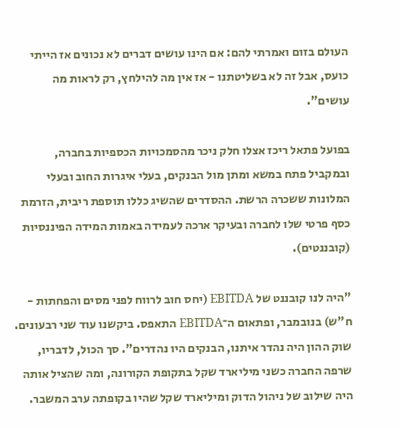העולם בזום ואמרתי להם: אם הינו עושים דברים לא נכונים אז הייתי כועס, אבל זה לא בשליטתנו - אז אין מה להילחץ, רק לראות מה עושים".

בפועל פתאל ריכז אצלו חלק ניכר מהסמכויות הכספיות בחברה, ובמקביל פתח במשא ומתן מול הבנקים, בעלי איגרות החוב ובעלי המלונות ששכרה הרשת. ההסדרים שהשיג כללו תוספת ריבית, הזרמת כסף פרטי שלו לחברה ובעיקר ארכה לעמידה באמות המידה הפיננסיות (קובננטים).

"היה לנו קובננט של EBITDA (יחס חוב לרווח לפני מסים והפחתות - ח"ש) בנובמבר, ופתאום ה־EBITDA התאפס. ביקשנו עוד שני רבעונים. שוק ההון היה נהדר איתנו, הבנקים היו נהדרים". סך הכול, לדבריו, שרפה החברה כשני מיליארד שקל בתקופת הקורונה, ומה שהציל אותה היה שילוב של ניהול הדוק ומיליארד שקל שהיו בקופתה ערב המשבר.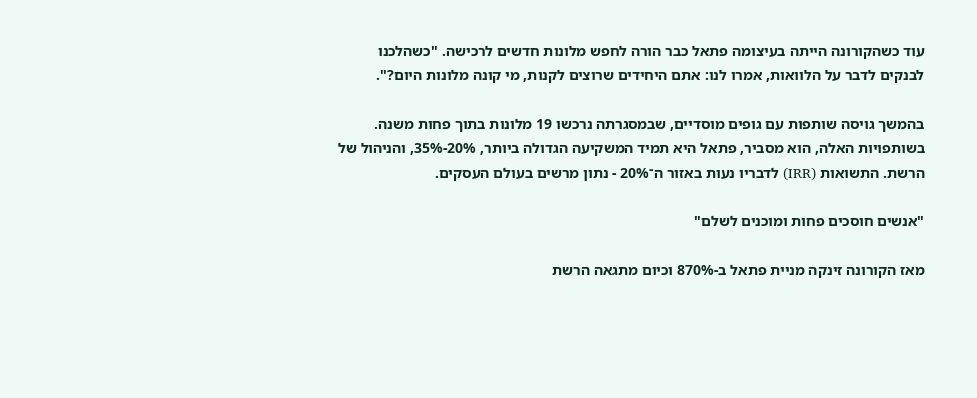עוד כשהקורונה הייתה בעיצומה פתאל כבר הורה לחפש מלונות חדשים לרכישה. "כשהלכנו לבנקים לדבר על הלוואות, אמרו לנו: אתם היחידים שרוצים לקנות, מי קונה מלונות היום?".

בהמשך גויסה שותפות עם גופים מוסדיים, שבמסגרתה נרכשו 19 מלונות בתוך פחות משנה. בשותפויות האלה, הוא מסביר, פתאל היא תמיד המשקיעה הגדולה ביותר, 20%-35%, והניהול של הרשת. התשואות (IRR) לדבריו נעות באזור ה־20% - נתון מרשים בעולם העסקים.

"אנשים חוסכים פחות ומוכנים לשלם"

מאז הקורונה זינקה מניית פתאל ב-870% וכיום מתגאה הרשת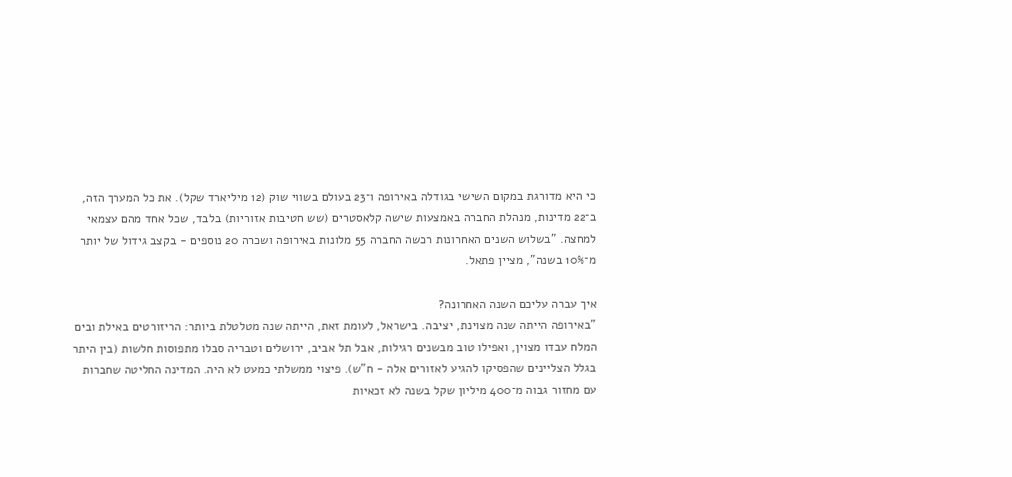כי היא מדורגת במקום השישי בגודלה באירופה ו־23 בעולם בשווי שוק (12 מיליארד שקל). את כל המערך הזה, ב־22 מדינות, מנהלת החברה באמצעות שישה קלאסטרים (שש חטיבות אזוריות) בלבד, שכל אחד מהם עצמאי למחצה. "בשלוש השנים האחרונות רכשה החברה 55 מלונות באירופה ושכרה 20 נוספים - בקצב גידול של יותר מ־10% בשנה", מציין פתאל.

איך עברה עליכם השנה האחרונה?
"באירופה הייתה שנה מצוינת, יציבה. בישראל, לעומת זאת, הייתה שנה מטלטלת ביותר: הריזורטים באילת ובים המלח עבדו מצוין, ואפילו טוב מבשנים רגילות, אבל תל אביב, ירושלים וטבריה סבלו מתפוסות חלשות (בין היתר בגלל הצליינים שהפסיקו להגיע לאזורים אלה - ח"ש). פיצוי ממשלתי כמעט לא היה. המדינה החליטה שחברות עם מחזור גבוה מ־400 מיליון שקל בשנה לא זכאיות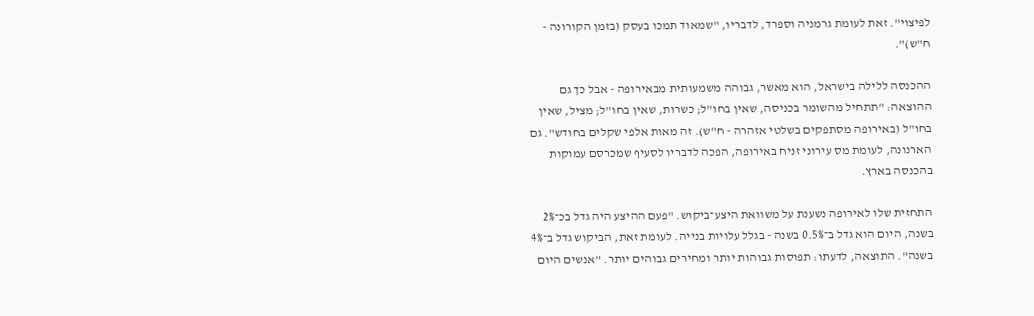לפיצוי". זאת לעומת גרמניה וספרד, לדבריו, "שמאוד תמכו בעסק (בזמן הקורונה - ח"ש)".

ההכנסה ללילה בישראל, הוא מאשר, גבוהה משמעותית מבאירופה - אבל כך גם ההוצאה: "תתחיל מהשומר בכניסה, שאין בחו"ל; כשרות, שאין בחו"ל; מציל, שאין בחו"ל (באירופה מסתפקים בשלטי אזהרה - ח"ש). זה מאות אלפי שקלים בחודש". גם הארנונה, לעומת מס עירוני זניח באירופה, הפכה לדבריו לסעיף שמכרסם עמוקות בהכנסה בארץ.

התחזית שלו לאירופה נשענת על משוואת היצע־ביקוש. "פעם ההיצע היה גדל בכ־2% בשנה, היום הוא גדל ב־0.5% בשנה - בגלל עלויות בנייה. לעומת זאת, הביקוש גדל ב־4% בשנה". התוצאה, לדעתו: תפוסות גבוהות יותר ומחירים גבוהים יותר. "אנשים היום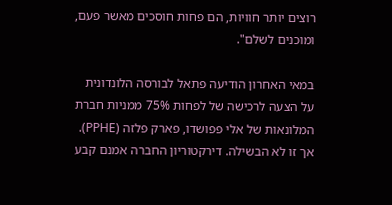רוצים יותר חוויות, הם פחות חוסכים מאשר פעם, ומוכנים לשלם".

במאי האחרון הודיעה פתאל לבורסה הלונדונית על הצעה לרכישה של לפחות 75% ממניות חברת המלונאות של אלי פפושדו, פארק פלזה (PPHE). אך זו לא הבשילה. דירקטוריון החברה אמנם קבע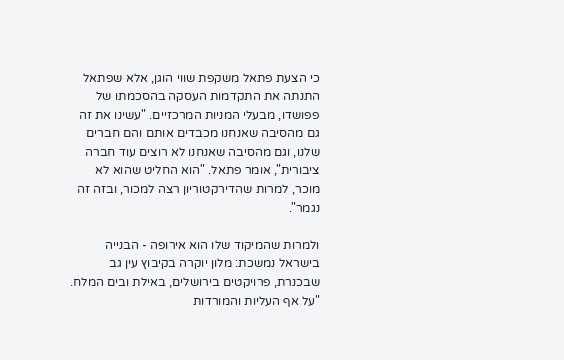כי הצעת פתאל משקפת שווי הוגן, אלא שפתאל התנתה את התקדמות העסקה בהסכמתו של פפושדו, מבעלי המניות המרכזיים. "עשינו את זה גם מהסיבה שאנחנו מכבדים אותם והם חברים שלנו, וגם מהסיבה שאנחנו לא רוצים עוד חברה ציבורית", אומר פתאל. "הוא החליט שהוא לא מוכר, למרות שהדירקטוריון רצה למכור, ובזה זה נגמר".

ולמרות שהמיקוד שלו הוא אירופה - הבנייה בישראל נמשכת: מלון יוקרה בקיבוץ עין גב שבכנרת, פרויקטים בירושלים, באילת ובים המלח. "על אף העליות והמורדות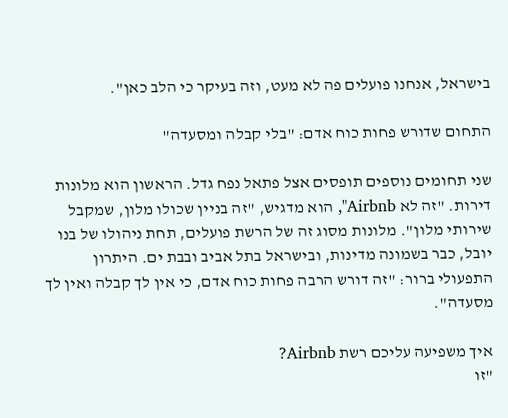בישראל, אנחנו פועלים פה לא מעט, וזה בעיקר כי הלב כאן".

התחום שדורש פחות כוח אדם: "בלי קבלה ומסעדה"

שני תחומים נוספים תופסים אצל פתאל נפח גדל. הראשון הוא מלונות דירות. "זה לא Airbnb", הוא מדגיש, "זה בניין שכולו מלון, שמקבל שירותי מלון". מלונות מסוג זה של הרשת פועלים, תחת ניהולו של בנו יובל, כבר בשמונה מדינות, ובישראל בתל אביב ובבת ים. היתרון התפעולי ברור: "זה דורש הרבה פחות כוח אדם, כי אין לך קבלה ואין לך מסעדה".

איך משפיעה עליכם רשת Airbnb?
"זו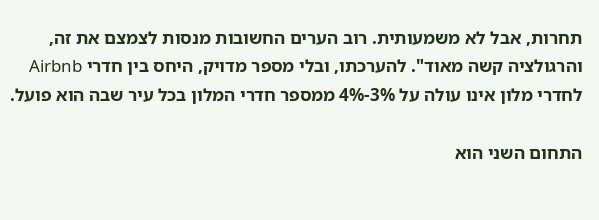תחרות, אבל לא משמעותית. רוב הערים החשובות מנסות לצמצם את זה, והרגולציה קשה מאוד". להערכתו, ובלי מספר מדויק, היחס בין חדרי Airbnb לחדרי מלון אינו עולה על 3%-4% ממספר חדרי המלון בכל עיר שבה הוא פועל.

התחום השני הוא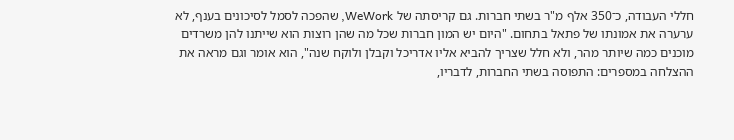חללי העבודה, כ־350 אלף מ"ר בשתי חברות. גם קריסתה של WeWork, שהפכה לסמל לסיכונים בענף, לא ערערה את אמונתו של פתאל בתחום. "היום יש המון חברות שכל מה שהן רוצות הוא שייתנו להן משרדים מוכנים כמה שיותר מהר, ולא חלל שצריך להביא אליו אדריכל וקבלן ולוקח שנה", הוא אומר וגם מראה את ההצלחה במספרים: התפוסה בשתי החברות, לדבריו,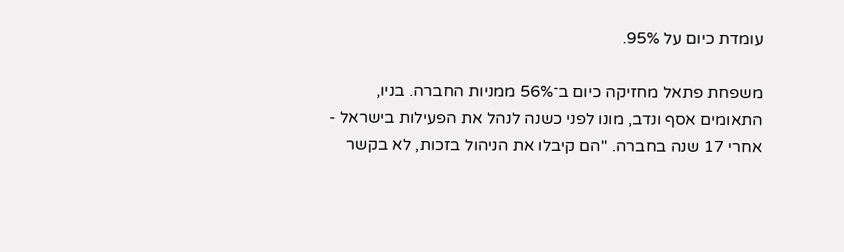עומדת כיום על 95%.

משפחת פתאל מחזיקה כיום ב־56% ממניות החברה. בניו, התאומים אסף ונדב, מונו לפני כשנה לנהל את הפעילות בישראל - אחרי 17 שנה בחברה. "הם קיבלו את הניהול בזכות, לא בקשר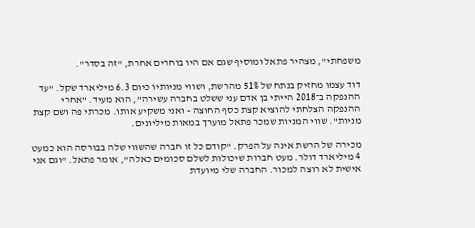משפחתי", מצהיר פתאל ומוסיף שגם אם היו בוחרים אחרת, "זה בסדר".

דוד עצמו מחזיק בנתח של 51% מהרשת, ושווי מניותיו כיום 6.3 מיליארד שקל. "עד ההנפקה ב־2018 הייתי בן אדם עני ששלט בחברה עשירה", הוא מעיד. "אחרי ההנפקה הצלחתי להוציא קצת כסף החוצה - ואני משקיע אותו. מכרתי פה ושם קצת מניות". שווי המניות שמכר פתאל מוערך במאות מיליונים.

מכירה של הרשת אינה על הפרק. "קודם כל זו חברה שהשווי שלה בבורסה הוא כמעט 4 מיליארד דולר. מעט חברות שיכולות לשלם סכומים כאלה", אומר פתאל. "וגם אני אישית לא רוצה למכור. החברה שלי מיועדת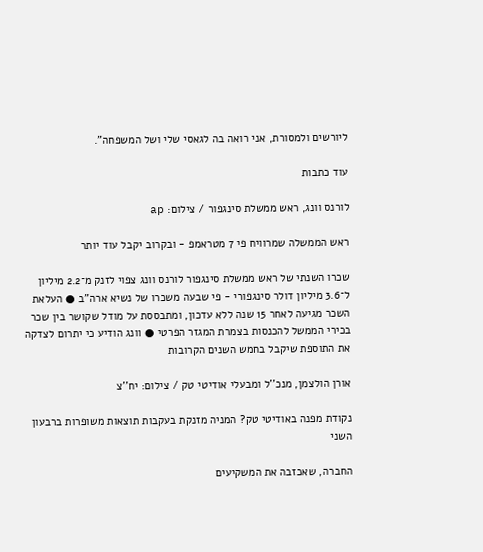ליורשים ולמסורת, אני רואה בה לגאסי שלי ושל המשפחה".

עוד כתבות

לורנס וונג, ראש ממשלת סינגפור / צילום: ap

ראש הממשלה שמרוויח פי 7 מטראמפ - ובקרוב יקבל עוד יותר

שכרו השנתי של ראש ממשלת סינגפור לורנס וונג צפוי לזנק מ־2.2 מיליון ל־3.6 מיליון דולר סינגפורי - פי שבעה משכרו של נשיא ארה"ב ● העלאת השכר מגיעה לאחר 15 שנה ללא עדכון, ומתבססת על מודל שקושר בין שכר בכירי הממשל להכנסות בצמרת המגזר הפרטי ● וונג הודיע כי יתרום לצדקה את התוספת שיקבל בחמש השנים הקרובות

אורן הולצמן, מנכ''ל ומבעלי אודיטי טק / צילום: יח''צ

נקודת מפנה באודיטי טק? המניה מזנקת בעקבות תוצאות משופרות ברבעון השני

החברה, שאכזבה את המשקיעים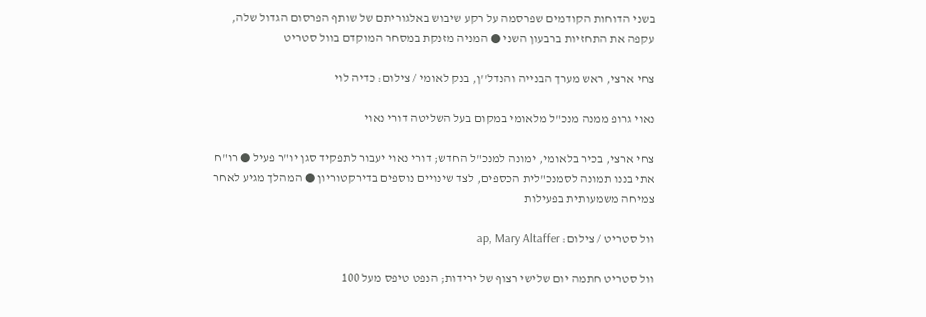בשני הדוחות הקודמים שפרסמה על רקע שיבוש באלגוריתם של שותף הפרסום הגדול שלה, עקפה את התחזיות ברבעון השני ● המניה מזנקת במסחר המוקדם בוול סטריט

צחי ארצי, ראש מערך הבנייה והנדל''ן, בנק לאומי / צילום: כדיה לוי

נאוי גרופ ממנה מנכ"ל מלאומי במקום בעל השליטה דורי נאוי

צחי ארצי, בכיר בלאומי, ימונה למנכ"ל החדש; דורי נאוי יעבור לתפקיד סגן יו"ר פעיל ● רו"ח אתי בננו תמונה לסמנכ"לית הכספים, לצד שינויים נוספים בדירקטוריון ● המהלך מגיע לאחר צמיחה משמעותית בפעילות

וול סטריט / צילום: ap, Mary Altaffer

וול סטריט חתמה יום שלישי רצוף של ירידות; הנפט טיפס מעל 100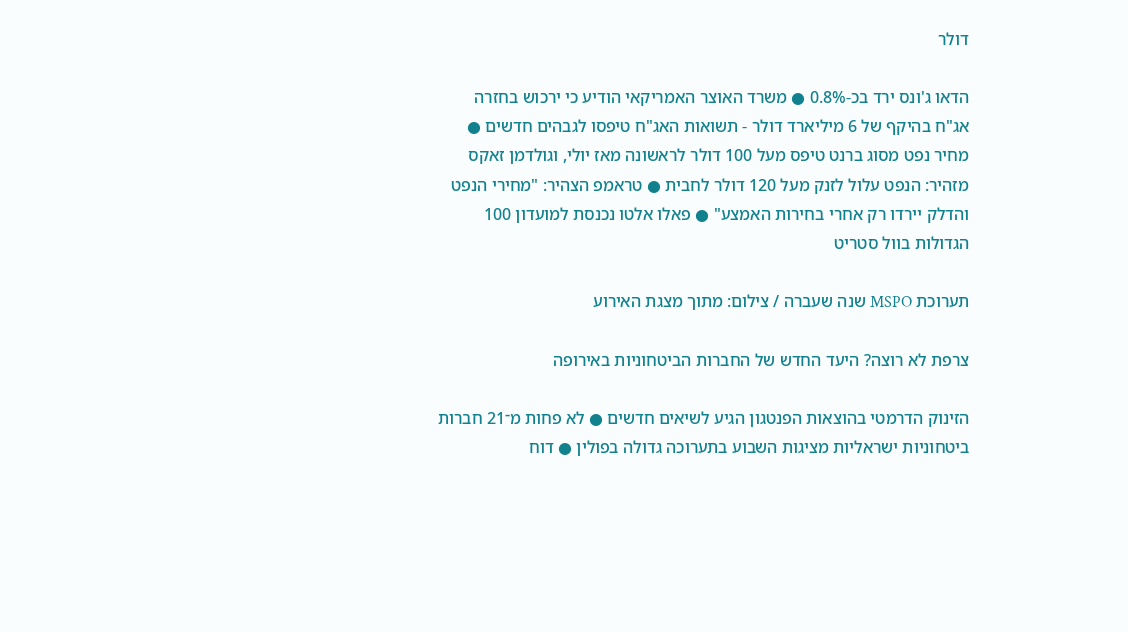דולר

הדאו ג'ונס ירד בכ-0.8% ● משרד האוצר האמריקאי הודיע כי ירכוש בחזרה אג"ח בהיקף של 6 מיליארד דולר - תשואות האג"ח טיפסו לגבהים חדשים ● מחיר נפט מסוג ברנט טיפס מעל 100 דולר לראשונה מאז יולי, וגולדמן זאקס מזהיר: הנפט עלול לזנק מעל 120 דולר לחבית ● טראמפ הצהיר: "מחירי הנפט והדלק יירדו רק אחרי בחירות האמצע" ● פאלו אלטו נכנסת למועדון 100 הגדולות בוול סטריט

תערוכת MSPO שנה שעברה / צילום: מתוך מצגת האירוע

צרפת לא רוצה? היעד החדש של החברות הביטחוניות באירופה

הזינוק הדרמטי בהוצאות הפנטגון הגיע לשיאים חדשים ● לא פחות מ־21 חברות ביטחוניות ישראליות מציגות השבוע בתערוכה גדולה בפולין ● דוח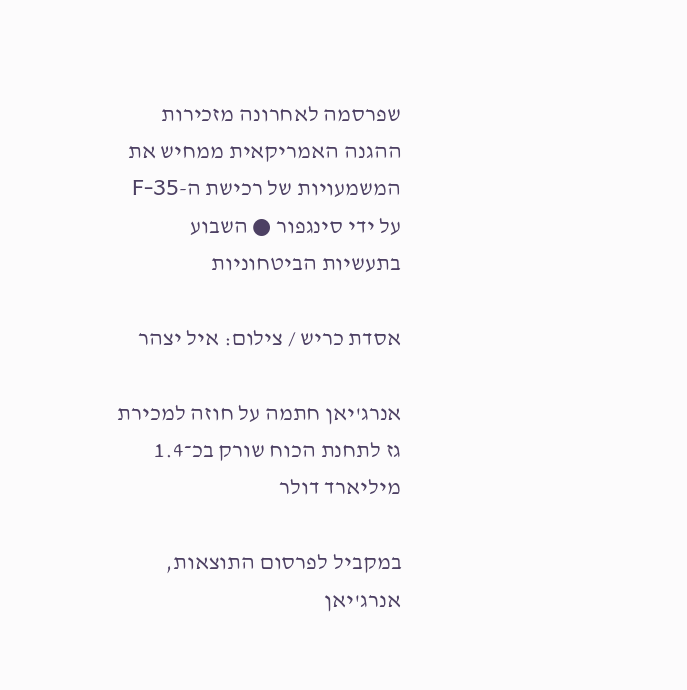שפרסמה לאחרונה מזכירות ההגנה האמריקאית ממחיש את המשמעויות של רכישת ה-F-35 על ידי סינגפור ● השבוע בתעשיות הביטחוניות

אסדת כריש / צילום: איל יצהר

אנרג'יאן חתמה על חוזה למכירת גז לתחנת הכוח שורק בכ־1.4 מיליארד דולר

במקביל לפרסום התוצאות, אנרג'יאן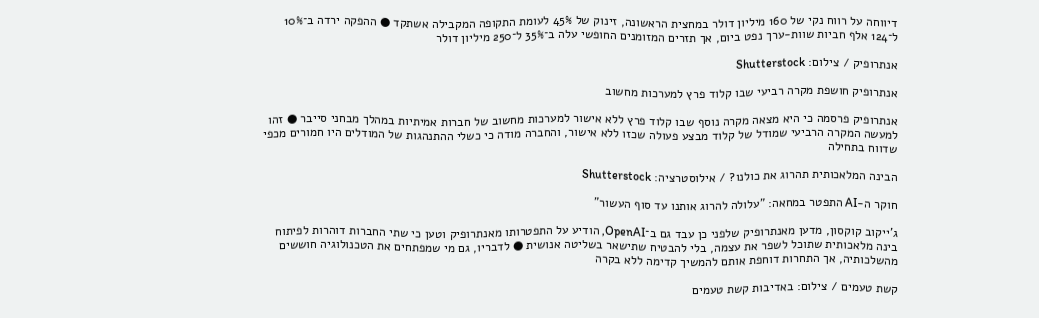דיווחה על רווח נקי של 160 מיליון דולר במחצית הראשונה, זינוק של 45% לעומת התקופה המקבילה אשתקד ● ההפקה ירדה ב־10% ל־124 אלף חביות שוות-ערך נפט ביום, אך תזרים המזומנים החופשי עלה ב־35% ל־250 מיליון דולר

אנתרופיק / צילום: Shutterstock

אנתרופיק חושפת מקרה רביעי שבו קלוד פרץ למערכות מחשוב

אנתרופיק פרסמה כי היא מצאה מקרה נוסף שבו קלוד פרץ ללא אישור למערכות מחשוב של חברות אמיתיות במהלך מבחני סייבר ● זהו למעשה המקרה הרביעי שמודל של קלוד מבצע פעולה שכזו ללא אישור, והחברה מודה כי כשלי ההתנהגות של המודלים היו חמורים מכפי שדווח בתחילה

הבינה המלאכותית תהרוג את כולנו? / אילוסטרציה: Shutterstock

חוקר ה-AI התפטר במחאה: "עלולה להרוג אותנו עד סוף העשור"

ג'ייקוב קוקסון, מדען מאנתרופיק שלפני כן עבד גם ב־OpenAI, הודיע על התפטרותו מאנתרופיק וטען כי שתי החברות דוהרות לפיתוח בינה מלאכותית שתוכל לשפר את עצמה, בלי להבטיח שתישאר בשליטה אנושית ● לדבריו, גם מי שמפתחים את הטכנולוגיה חוששים מהשלכותיה, אך התחרות דוחפת אותם להמשיך קדימה ללא בקרה

קשת טעמים / צילום: באדיבות קשת טעמים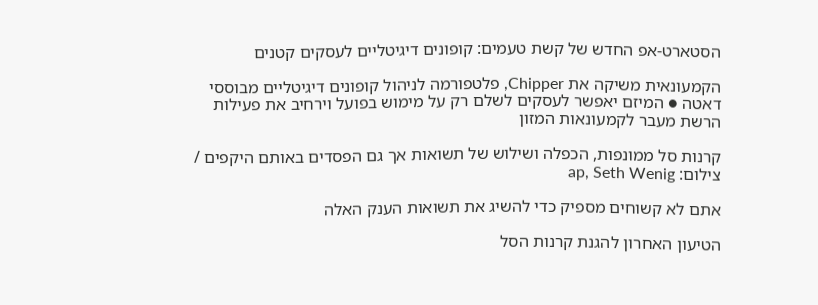הסטארט-אפ החדש של קשת טעמים: קופונים דיגיטליים לעסקים קטנים

הקמעונאית משיקה את Chipper, פלטפורמה לניהול קופונים דיגיטליים מבוססי דאטה ● המיזם יאפשר לעסקים לשלם רק על מימוש בפועל וירחיב את פעילות הרשת מעבר לקמעונאות המזון

קרנות סל ממונפות, הכפלה ושילוש של תשואות אך גם הפסדים באותם היקפים / צילום: ap, Seth Wenig

אתם לא קשוחים מספיק כדי להשיג את תשואות הענק האלה

הטיעון האחרון להגנת קרנות הסל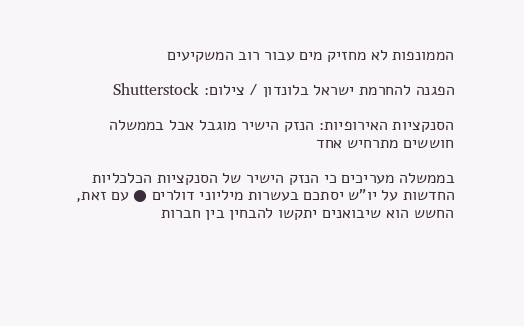הממונפות לא מחזיק מים עבור רוב המשקיעים

הפגנה להחרמת ישראל בלונדון / צילום: Shutterstock

הסנקציות האירופיות: הנזק הישיר מוגבל אבל בממשלה חוששים מתרחיש אחד

בממשלה מעריכים כי הנזק הישיר של הסנקציות הכלכליות החדשות על יו"ש יסתכם בעשרות מיליוני דולרים ● עם זאת, החשש הוא שיבואנים יתקשו להבחין בין חברות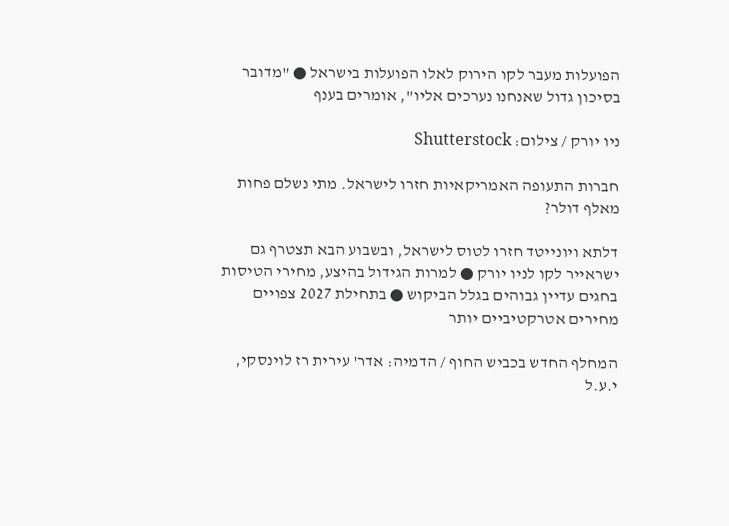הפועלות מעבר לקו הירוק לאלו הפועלות בישראל ● "מדובר בסיכון גדול שאנחנו נערכים אליו", אומרים בענף

ניו יורק / צילום: Shutterstock

חברות התעופה האמריקאיות חזרו לישראל. מתי נשלם פחות מאלף דולר?

דלתא ויונייטד חזרו לטוס לישראל, ובשבוע הבא תצטרף גם ישראייר לקו לניו יורק ● למרות הגידול בהיצע, מחירי הטיסות בחגים עדיין גבוהים בגלל הביקוש ● בתחילת 2027 צפויים מחירים אטרקטיביים יותר

המחלף החדש בכביש החוף / הדמיה: אדר' עירית רז לוינסקי, י.ע.ל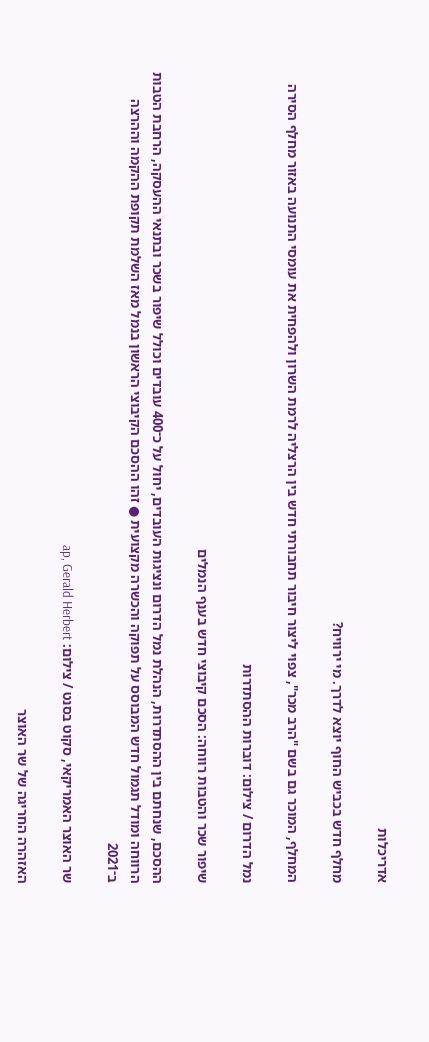אדריכלות

מחלף חדש בכביש החוף יוצא לדרך. מי ירוויח?

המחלף, המוכר גם בשם "הרב מכר", צפוי ליצור חיבור תחבורתי חדש בין הרצליה לרמת השרון ולהפחית את עומסי התנועה באזור מחלף הסירה

נמל הדרום / צילום: דוברות ההסתדרות

שיפור שכר והטבות רווחה: הסכם קיבוצי חדש בענף הנמלים

ההסכם, שנחתם בין ההסתדרות, הנהלת נמל הדרום ונציגות העובדים, יחול על כ־400 עובדים וכולל שיפור בשכר ובתנאי ההעסקה, הרחבת הטבות הרווחה ומודל תגמול חדש המבוסס על תפוקה והכשרה מקצועית ● זהו ההסכם הקיבוצי הראשון בנמל מאז השלמת תקופת ההקמה וההרצה ב־2021

שר האוצר האמריקאי, סקוט בסנט / צילום: ap, Gerald Herbert

האזהרה החריגה של שר האוצר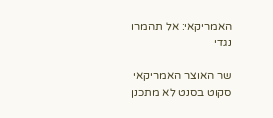האמריקאי: אל תהמרו נגדי

שר האוצר האמריקאי סקוט בסנט לא מתכנן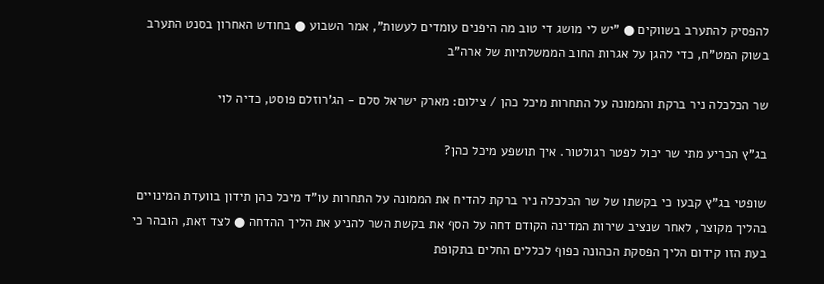להפסיק להתערב בשווקים ● "יש לי מושג די טוב מה היפנים עומדים לעשות", אמר השבוע ● בחודש האחרון בסנט התערב בשוק המט"ח, כדי להגן על אגרות החוב הממשלתיות של ארה"ב

שר הכלכלה ניר ברקת והממונה על התחרות מיכל כהן / צילום: מארק ישראל סלם - הג'רוזלם פוסט, כדיה לוי

בג"ץ הכריע מתי שר יכול לפטר רגולטור. איך תושפע מיכל כהן?

שופטי בג"ץ קבעו כי בקשתו של שר הכלכלה ניר ברקת להדיח את הממונה על התחרות עו"ד מיכל כהן תידון בוועדת המינויים בהליך מקוצר, לאחר שנציב שירות המדינה הקודם דחה על הסף את בקשת השר להניע את הליך ההדחה ● לצד זאת, הובהר כי בעת הזו קידום הליך הפסקת הכהונה כפוף לכללים החלים בתקופת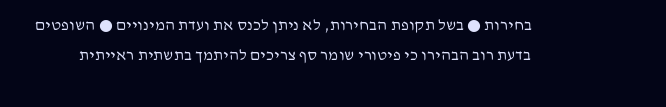בחירות ● בשל תקופת הבחירות, לא ניתן לכנס את ועדת המינויים ● השופטים בדעת רוב הבהירו כי פיטורי שומר סף צריכים להיתמך בתשתית ראייתית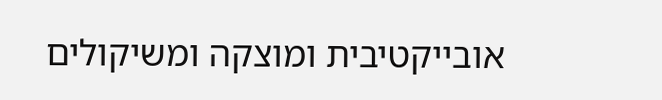אובייקטיבית ומוצקה ומשיקולים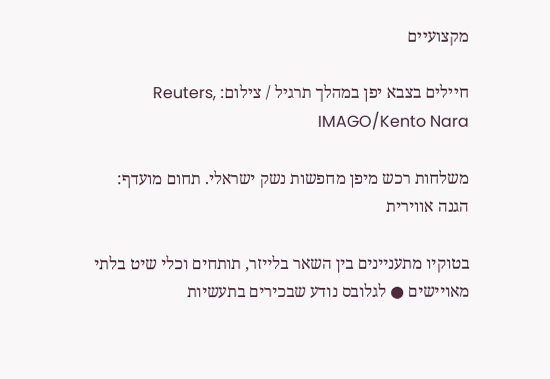מקצועיים

חיילים בצבא יפן במהלך תרגיל / צילום: Reuters, IMAGO/Kento Nara

משלחות רכש מיפן מחפשות נשק ישראלי. תחום מועדף: הגנה אווירית

בטוקיו מתעניינים בין השאר בלייזר, תותחים וכלי שיט בלתי מאויישים ● לגלובס נודע שבכירים בתעשיות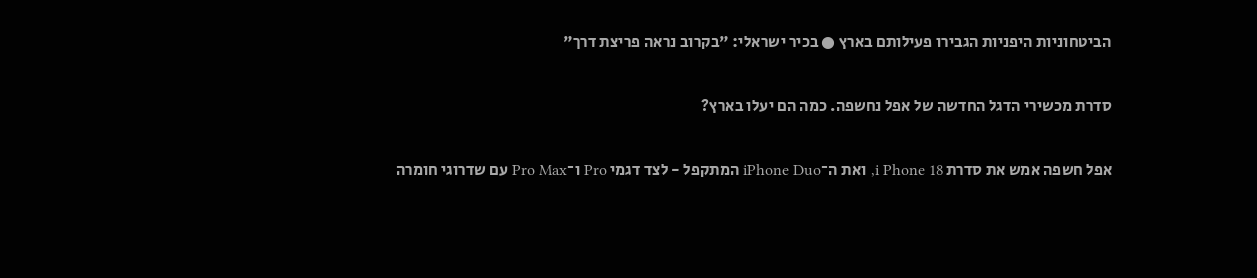הביטחוניות היפניות הגבירו פעילותם בארץ ● בכיר ישראלי: "בקרוב נראה פריצת דרך"

סדרת מכשירי הדגל החדשה של אפל נחשפה. כמה הם יעלו בארץ?

אפל חשפה אמש את סדרת i Phone 18, ואת ה־iPhone Duo המתקפל - לצד דגמי Pro ו־Pro Max עם שדרוגי חומרה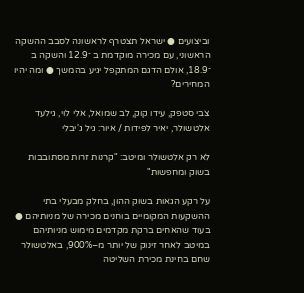וביצועים ● ישראל תצטרף לראשונה לסבב ההשקה הראשוני, עם מכירה מוקדמת ב ־12.9 והשקה ב ־18.9, אולם הדגם המתקפל יגיע בהמשך ● ומה יהיו המחירים?

צבי סטפק, עידו קוק, לב שמואל, אלי לוי, גילעד אלטשולר, יאיר לפידות / איור: גיל ג'יבלי

לא רק אלטשולר ומיטב: "קרנות זרות מסתובבות בשוק ומחפשות"

על רקע הגאות בשוק ההון, בחלק מבעלי בתי ההשקעות המקומיים בוחנים מכירה של מניותיהם ● בעוד שהאחים ברקת מקדמים מימוש מניותיהם במיטב לאחר זינוק של יותר מ–900%, באלטשולר שחם בחינת מכירת השליטה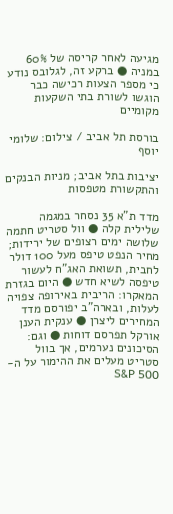מגיעה לאחר קריסה של 60% במניה ● ברקע זה, לגלובס נודע כי מספר הצעות רכישה כבר הוגשו לשורת בתי השקעות מקומיים

בורסת תל אביב / צילום: שלומי יוסף

יציבות בתל אביב; מניות הבנקים והתקשורת מטפסות

מדד ת"א 35 נסחר במגמה שלילית קלה ● וול סטריט חתמה שלושה ימים רצופים של ירידות; מחיר הנפט טיפס מעל 100 דולר לחבית, תשואת האג"ח לעשור טיפסה לשיא חדש ● היום בגזרת המאקרו: הריבית באירופה צפויה לעלות, ובארה"ב יפורסם מדד המחירים ליצרן ● ענקית הענן אורקל תפרסם דוחות ● וגם: הסיכונים נערמים, אך בוול סטריט מעלים את ההימור על ה-S&P 500